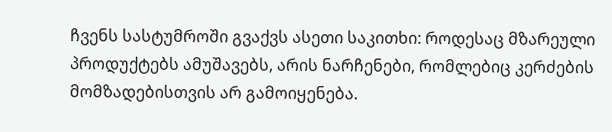ჩვენს სასტუმროში გვაქვს ასეთი საკითხი: როდესაც მზარეული პროდუქტებს ამუშავებს, არის ნარჩენები, რომლებიც კერძების მომზადებისთვის არ გამოიყენება.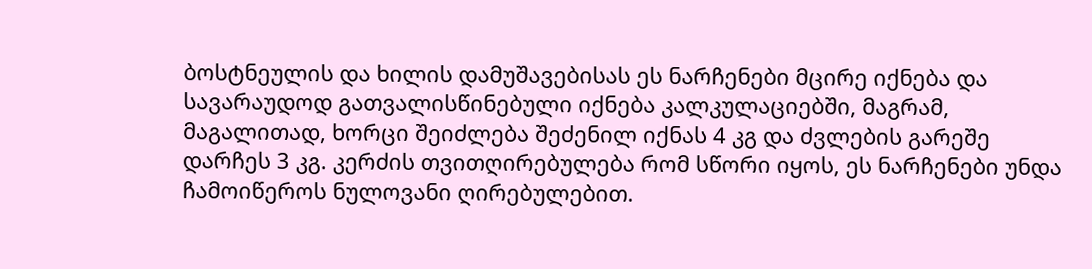ბოსტნეულის და ხილის დამუშავებისას ეს ნარჩენები მცირე იქნება და სავარაუდოდ გათვალისწინებული იქნება კალკულაციებში, მაგრამ, მაგალითად, ხორცი შეიძლება შეძენილ იქნას 4 კგ და ძვლების გარეშე დარჩეს 3 კგ. კერძის თვითღირებულება რომ სწორი იყოს, ეს ნარჩენები უნდა ჩამოიწეროს ნულოვანი ღირებულებით.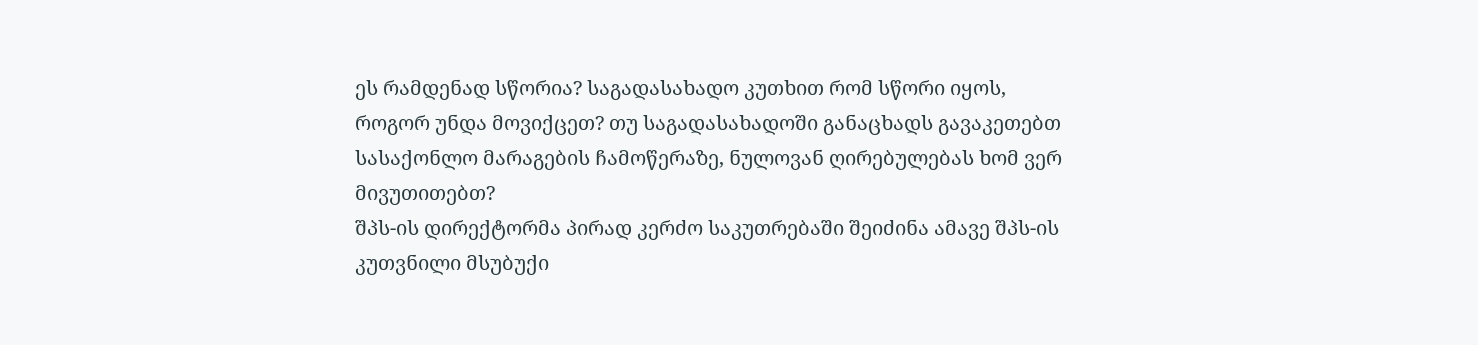ეს რამდენად სწორია? საგადასახადო კუთხით რომ სწორი იყოს, როგორ უნდა მოვიქცეთ? თუ საგადასახადოში განაცხადს გავაკეთებთ სასაქონლო მარაგების ჩამოწერაზე, ნულოვან ღირებულებას ხომ ვერ მივუთითებთ?
შპს-ის დირექტორმა პირად კერძო საკუთრებაში შეიძინა ამავე შპს-ის კუთვნილი მსუბუქი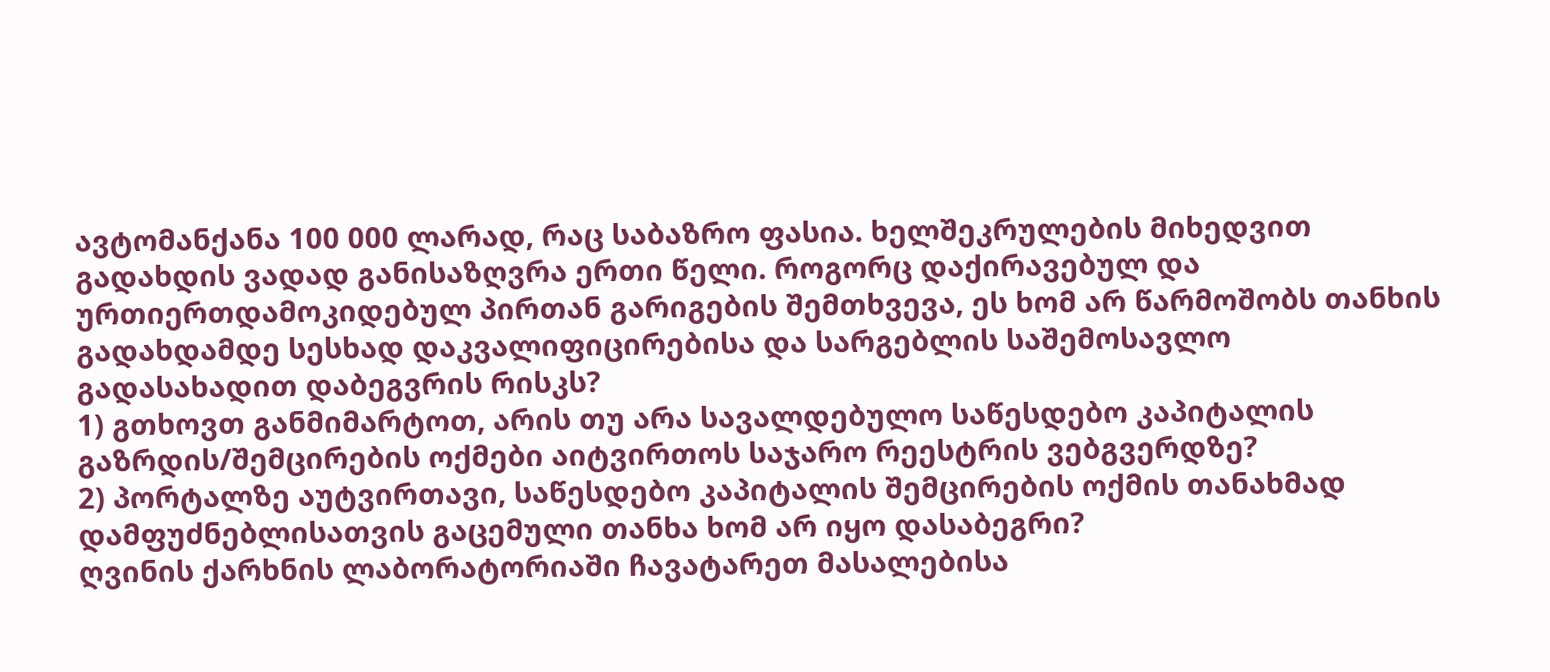ავტომანქანა 100 000 ლარად, რაც საბაზრო ფასია. ხელშეკრულების მიხედვით გადახდის ვადად განისაზღვრა ერთი წელი. როგორც დაქირავებულ და ურთიერთდამოკიდებულ პირთან გარიგების შემთხვევა, ეს ხომ არ წარმოშობს თანხის გადახდამდე სესხად დაკვალიფიცირებისა და სარგებლის საშემოსავლო გადასახადით დაბეგვრის რისკს?
1) გთხოვთ განმიმარტოთ, არის თუ არა სავალდებულო საწესდებო კაპიტალის გაზრდის/შემცირების ოქმები აიტვირთოს საჯარო რეესტრის ვებგვერდზე?
2) პორტალზე აუტვირთავი, საწესდებო კაპიტალის შემცირების ოქმის თანახმად დამფუძნებლისათვის გაცემული თანხა ხომ არ იყო დასაბეგრი?
ღვინის ქარხნის ლაბორატორიაში ჩავატარეთ მასალებისა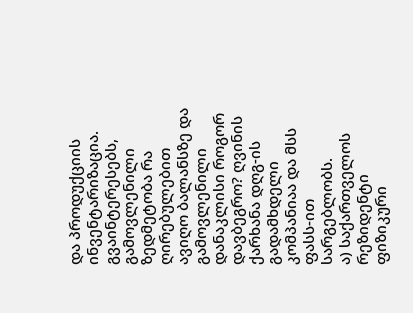და პროდუქციის ინვენტარიზაცია. გვაინტერესებს, გამოვლენილი ზედმეტობა რა ღირებულებით ავიღო ბალანსზე და გამოვლენილი დანაკლისი როგორ დავბეგრო? ღვინის ქარხანა დღგ-ის გადამხდელი კომპანიაა და მსს ფასს-ით სარგებლობს.
ა) საქართველოს რეზიდენტი ფიზიკური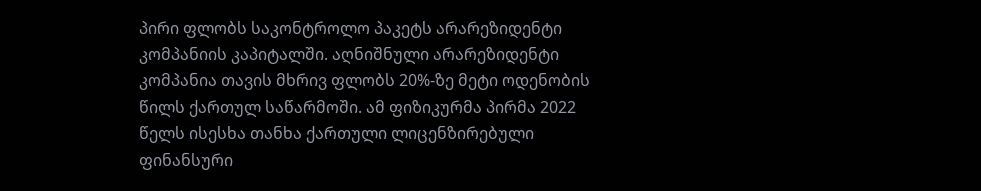პირი ფლობს საკონტროლო პაკეტს არარეზიდენტი კომპანიის კაპიტალში. აღნიშნული არარეზიდენტი კომპანია თავის მხრივ ფლობს 20%-ზე მეტი ოდენობის წილს ქართულ საწარმოში. ამ ფიზიკურმა პირმა 2022 წელს ისესხა თანხა ქართული ლიცენზირებული ფინანსური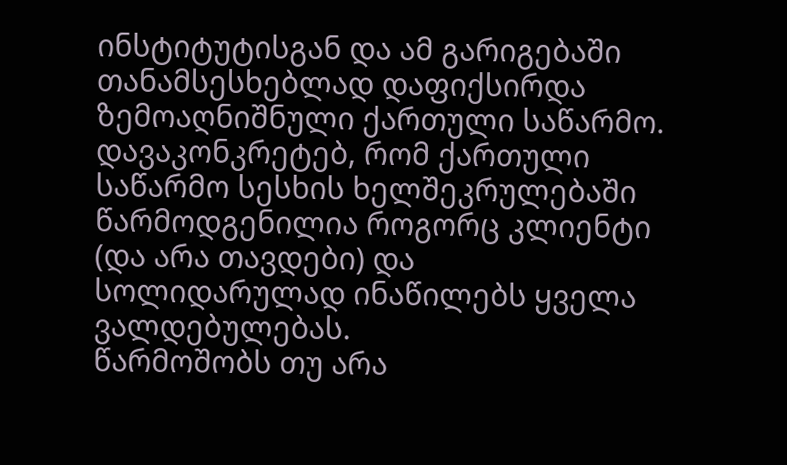ინსტიტუტისგან და ამ გარიგებაში თანამსესხებლად დაფიქსირდა ზემოაღნიშნული ქართული საწარმო. დავაკონკრეტებ, რომ ქართული საწარმო სესხის ხელშეკრულებაში წარმოდგენილია როგორც კლიენტი (და არა თავდები) და სოლიდარულად ინაწილებს ყველა ვალდებულებას.
წარმოშობს თუ არა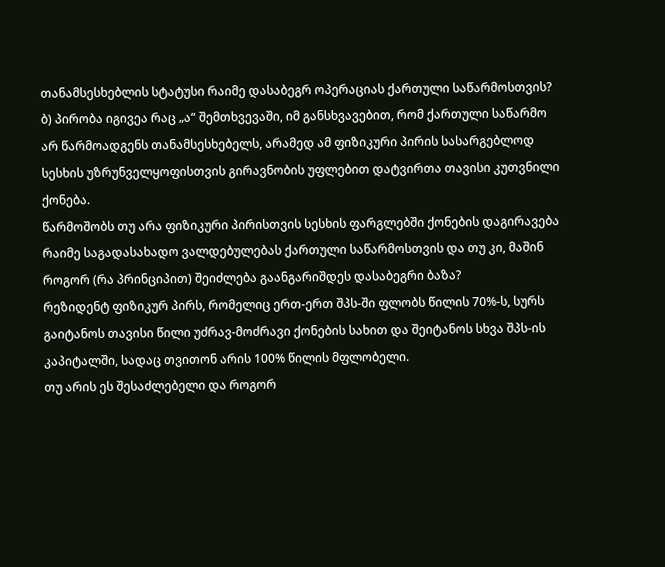თანამსესხებლის სტატუსი რაიმე დასაბეგრ ოპერაციას ქართული საწარმოსთვის?
ბ) პირობა იგივეა რაც „ა“ შემთხვევაში, იმ განსხვავებით, რომ ქართული საწარმო არ წარმოადგენს თანამსესხებელს, არამედ ამ ფიზიკური პირის სასარგებლოდ სესხის უზრუნველყოფისთვის გირავნობის უფლებით დატვირთა თავისი კუთვნილი ქონება.
წარმოშობს თუ არა ფიზიკური პირისთვის სესხის ფარგლებში ქონების დაგირავება რაიმე საგადასახადო ვალდებულებას ქართული საწარმოსთვის და თუ კი, მაშინ როგორ (რა პრინციპით) შეიძლება გაანგარიშდეს დასაბეგრი ბაზა?
რეზიდენტ ფიზიკურ პირს, რომელიც ერთ-ერთ შპს-ში ფლობს წილის 70%-ს, სურს გაიტანოს თავისი წილი უძრავ-მოძრავი ქონების სახით და შეიტანოს სხვა შპს-ის კაპიტალში, სადაც თვითონ არის 100% წილის მფლობელი.
თუ არის ეს შესაძლებელი და როგორ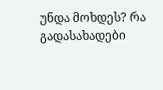უნდა მოხდეს? რა გადასახადები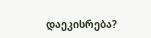დაეკისრება?